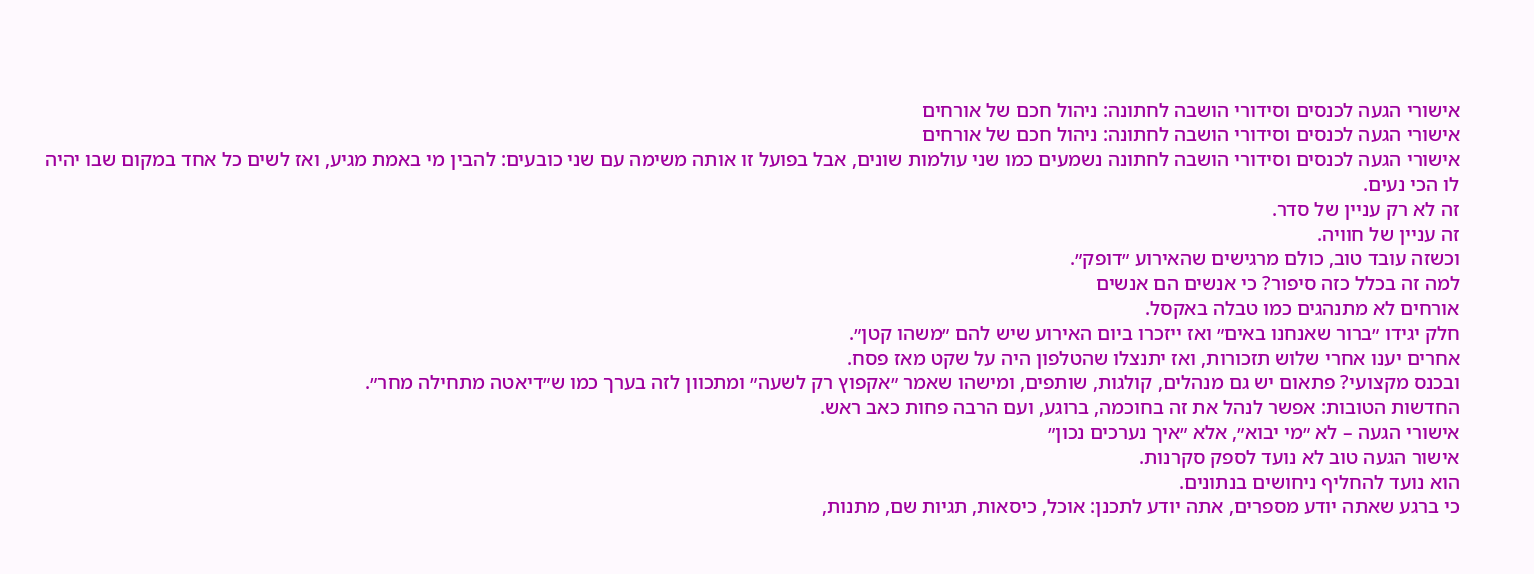אישורי הגעה לכנסים וסידורי הושבה לחתונה: ניהול חכם של אורחים
אישורי הגעה לכנסים וסידורי הושבה לחתונה: ניהול חכם של אורחים
אישורי הגעה לכנסים וסידורי הושבה לחתונה נשמעים כמו שני עולמות שונים, אבל בפועל זו אותה משימה עם שני כובעים: להבין מי באמת מגיע, ואז לשים כל אחד במקום שבו יהיה לו הכי נעים.
זה לא רק עניין של סדר.
זה עניין של חוויה.
וכשזה עובד טוב, כולם מרגישים שהאירוע ״דופק״.
למה זה בכלל כזה סיפור? כי אנשים הם אנשים
אורחים לא מתנהגים כמו טבלה באקסל.
חלק יגידו ״ברור שאנחנו באים״ ואז ייזכרו ביום האירוע שיש להם ״משהו קטן״.
אחרים יענו אחרי שלוש תזכורות, ואז יתנצלו שהטלפון היה על שקט מאז פסח.
ובכנס מקצועי? פתאום יש גם מנהלים, קולגות, שותפים, ומישהו שאמר ״אקפוץ רק לשעה״ ומתכוון לזה בערך כמו ש״דיאטה מתחילה מחר״.
החדשות הטובות: אפשר לנהל את זה בחוכמה, ברוגע, ועם הרבה פחות כאב ראש.
אישורי הגעה – לא ״מי יבוא״, אלא ״איך נערכים נכון״
אישור הגעה טוב לא נועד לספק סקרנות.
הוא נועד להחליף ניחושים בנתונים.
כי ברגע שאתה יודע מספרים, אתה יודע לתכנן: אוכל, כיסאות, תגיות שם, מתנות,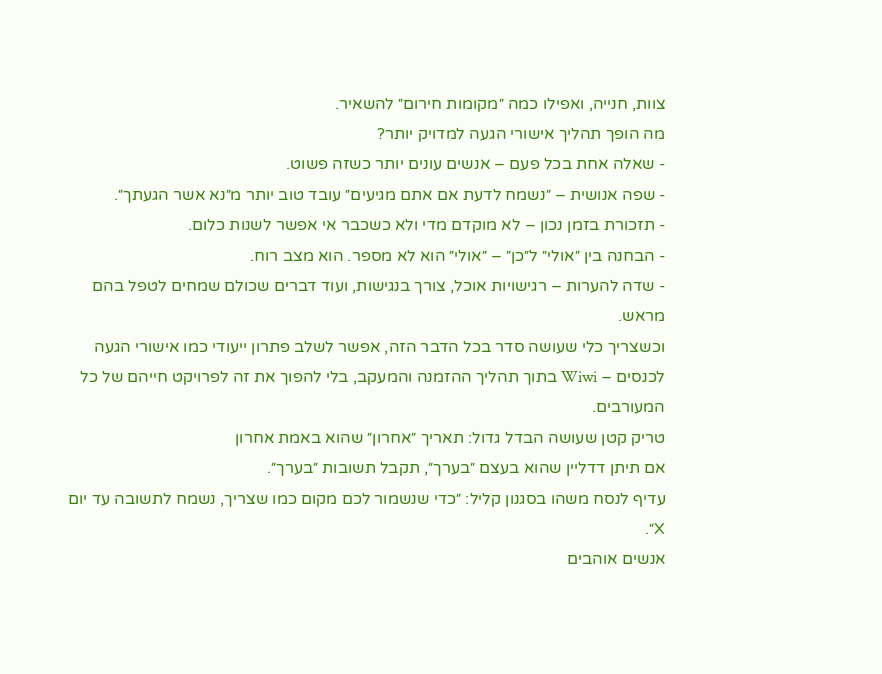צוות, חנייה, ואפילו כמה ״מקומות חירום״ להשאיר.
מה הופך תהליך אישורי הגעה למדויק יותר?
- שאלה אחת בכל פעם – אנשים עונים יותר כשזה פשוט.
- שפה אנושית – ״נשמח לדעת אם אתם מגיעים״ עובד טוב יותר מ״נא אשר הגעתך״.
- תזכורת בזמן נכון – לא מוקדם מדי ולא כשכבר אי אפשר לשנות כלום.
- הבחנה בין ״אולי״ ל״כן״ – ״אולי״ הוא לא מספר. הוא מצב רוח.
- שדה להערות – רגישויות אוכל, צורך בנגישות, ועוד דברים שכולם שמחים לטפל בהם מראש.
וכשצריך כלי שעושה סדר בכל הדבר הזה, אפשר לשלב פתרון ייעודי כמו אישורי הגעה לכנסים – Wiwi בתוך תהליך ההזמנה והמעקב, בלי להפוך את זה לפרויקט חייהם של כל המעורבים.
טריק קטן שעושה הבדל גדול: תאריך ״אחרון״ שהוא באמת אחרון
אם תיתן דדליין שהוא בעצם ״בערך״, תקבל תשובות ״בערך״.
עדיף לנסח משהו בסגנון קליל: ״כדי שנשמור לכם מקום כמו שצריך, נשמח לתשובה עד יום X״.
אנשים אוהבים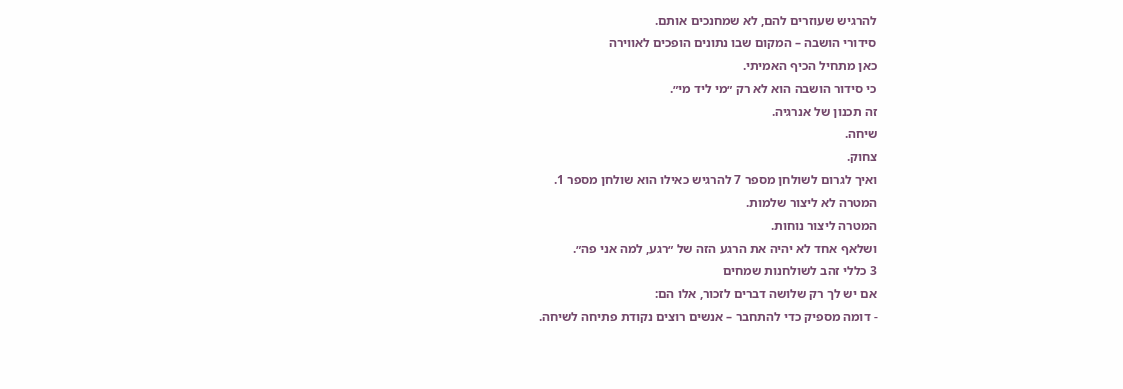להרגיש שעוזרים להם, לא שמחנכים אותם.
סידורי הושבה – המקום שבו נתונים הופכים לאווירה
כאן מתחיל הכיף האמיתי.
כי סידור הושבה הוא לא רק ״מי ליד מי״.
זה תכנון של אנרגיה.
שיחה.
צחוק.
ואיך לגרום לשולחן מספר 7 להרגיש כאילו הוא שולחן מספר 1.
המטרה לא ליצור שלמות.
המטרה ליצור נוחות.
ושלאף אחד לא יהיה את הרגע הזה של ״רגע, למה אני פה״.
3 כללי זהב לשולחנות שמחים
אם יש לך רק שלושה דברים לזכור, אלו הם:
- דומה מספיק כדי להתחבר – אנשים רוצים נקודת פתיחה לשיחה.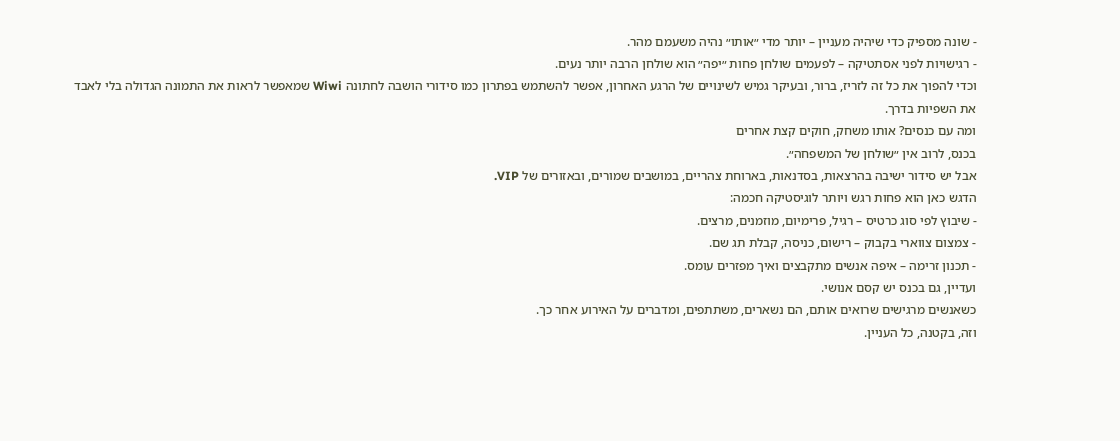- שונה מספיק כדי שיהיה מעניין – יותר מדי ״אותו״ נהיה משעמם מהר.
- רגישויות לפני אסתטיקה – לפעמים שולחן פחות ״יפה״ הוא שולחן הרבה יותר נעים.
וכדי להפוך את כל זה לזריז, ברור, ובעיקר גמיש לשינויים של הרגע האחרון, אפשר להשתמש בפתרון כמו סידורי הושבה לחתונה Wiwi שמאפשר לראות את התמונה הגדולה בלי לאבד את השפיות בדרך.
ומה עם כנסים? אותו משחק, חוקים קצת אחרים
בכנס, לרוב אין ״שולחן של המשפחה״.
אבל יש סידור ישיבה בהרצאות, בסדנאות, בארוחת צהריים, במושבים שמורים, ובאזורים של VIP.
הדגש כאן הוא פחות רגש ויותר לוגיסטיקה חכמה:
- שיבוץ לפי סוג כרטיס – רגיל, פרימיום, מוזמנים, מרצים.
- צמצום צווארי בקבוק – רישום, כניסה, קבלת תג שם.
- תכנון זרימה – איפה אנשים מתקבצים ואיך מפזרים עומס.
ועדיין, גם בכנס יש קסם אנושי.
כשאנשים מרגישים שרואים אותם, הם נשארים, משתתפים, ומדברים על האירוע אחר כך.
וזה, בקטנה, כל העניין.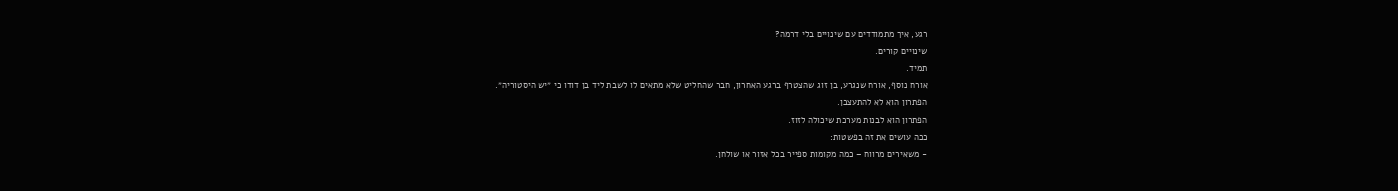רגע, איך מתמודדים עם שינויים בלי דרמה?
שינויים קורים.
תמיד.
אורח נוסף, אורח שנגרע, בן זוג שהצטרף ברגע האחרון, חבר שהחליט שלא מתאים לו לשבת ליד בן דודו כי ״יש היסטוריה״.
הפתרון הוא לא להתעצבן.
הפתרון הוא לבנות מערכת שיכולה לזוז.
ככה עושים את זה בפשטות:
- משאירים מרווח – כמה מקומות ספייר בכל אזור או שולחן.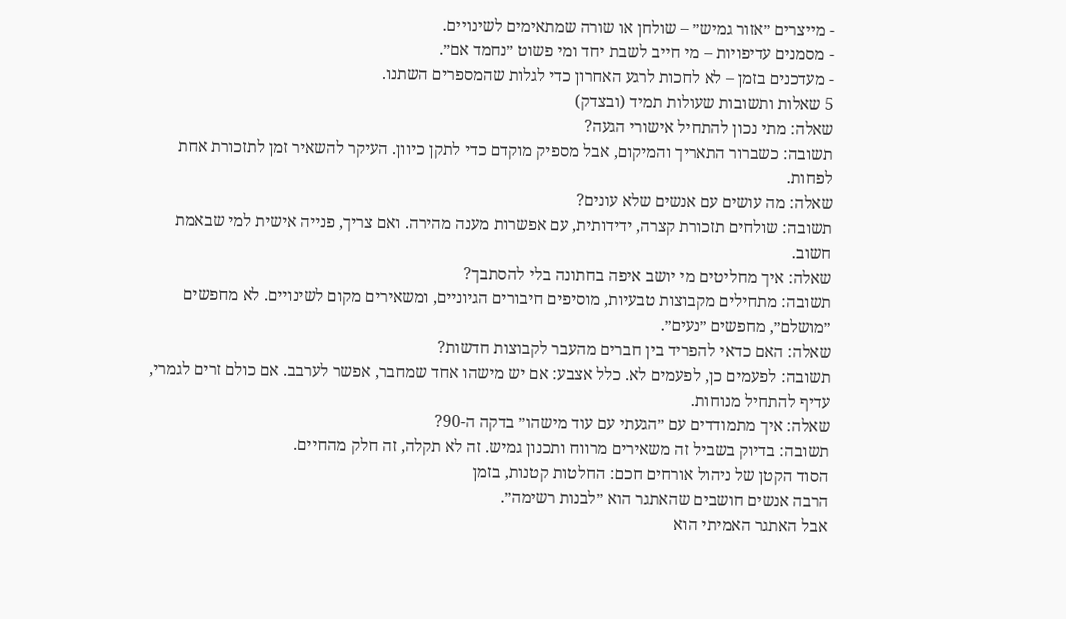- מייצרים ״אזור גמיש״ – שולחן או שורה שמתאימים לשינויים.
- מסמנים עדיפויות – מי חייב לשבת יחד ומי פשוט ״נחמד אם״.
- מעדכנים בזמן – לא לחכות לרגע האחרון כדי לגלות שהמספרים השתנו.
5 שאלות ותשובות שעולות תמיד (ובצדק)
שאלה: מתי נכון להתחיל אישורי הגעה?
תשובה: כשברור התאריך והמיקום, אבל מספיק מוקדם כדי לתקן כיוון. העיקר להשאיר זמן לתזכורת אחת לפחות.
שאלה: מה עושים עם אנשים שלא עונים?
תשובה: שולחים תזכורת קצרה, ידידותית, עם אפשרות מענה מהירה. ואם צריך, פנייה אישית למי שבאמת חשוב.
שאלה: איך מחליטים מי יושב איפה בחתונה בלי להסתבך?
תשובה: מתחילים מקבוצות טבעיות, מוסיפים חיבורים הגיוניים, ומשאירים מקום לשינויים. לא מחפשים ״מושלם״, מחפשים ״נעים״.
שאלה: האם כדאי להפריד בין חברים מהעבר לקבוצות חדשות?
תשובה: לפעמים כן, לפעמים לא. כלל אצבע: אם יש מישהו אחד שמחבר, אפשר לערבב. אם כולם זרים לגמרי, עדיף להתחיל מנוחות.
שאלה: איך מתמודדים עם ״הגעתי עם עוד מישהו״ בדקה ה-90?
תשובה: בדיוק בשביל זה משאירים מרווח ותכנון גמיש. זה לא תקלה, זה חלק מהחיים.
הסוד הקטן של ניהול אורחים חכם: החלטות קטנות, בזמן
הרבה אנשים חושבים שהאתגר הוא ״לבנות רשימה״.
אבל האתגר האמיתי הוא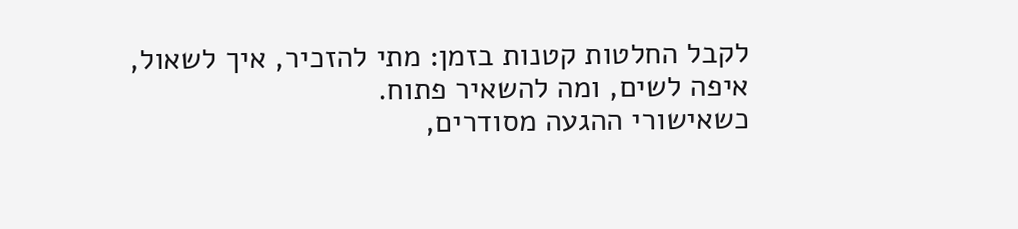לקבל החלטות קטנות בזמן: מתי להזכיר, איך לשאול, איפה לשים, ומה להשאיר פתוח.
כשאישורי ההגעה מסודרים,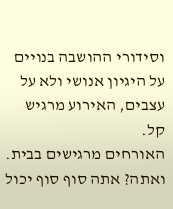וסידורי ההושבה בנויים על היגיון אנושי ולא על עצבים, האירוע מרגיש קל.
האורחים מרגישים בבית.
ואתה? אתה סוף סוף יכול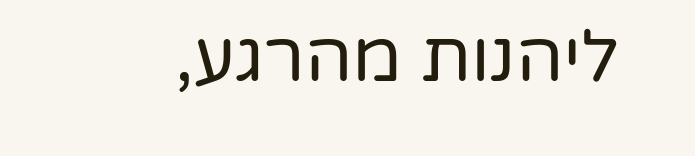ליהנות מהרגע,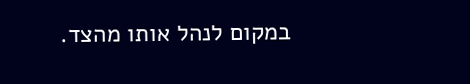במקום לנהל אותו מהצד.